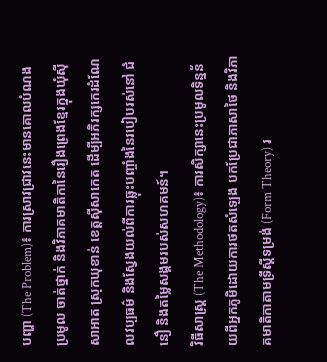បញ្ហា (The Problem)៖ ការស្រាវជ្រាវនេះមានគោលបំណងប្រមូល ចាត់ថ្នាក់ និងវិភាគមាតិកានៃរឿងព្រេងខ្មែរក្នុងឃុំស៊ីសាអាត ស្រុកឃុខាន់ ខេត្តស៊ីសាកេត ដើម្បីអភិរក្សកេរដំណែលវប្បធម៌ និងស្វែងយល់ពីការឆ្លុះបញ្ចាំងនៃរបៀបរស់នៅ ជំនឿ និងតម្លៃសង្គមរបស់សហគមន៍។
វិធីសាស្ត្រ (The Methodology)៖ ការសិក្សានេះប្រមូលទិន្នន័យពីអ្នកភូមិដោយការថតសំឡេង បកប្រែជាភាសាថៃ និងវិភាគមាតិកាតាមទ្រឹស្តីទម្រង់ (Form Theory) រ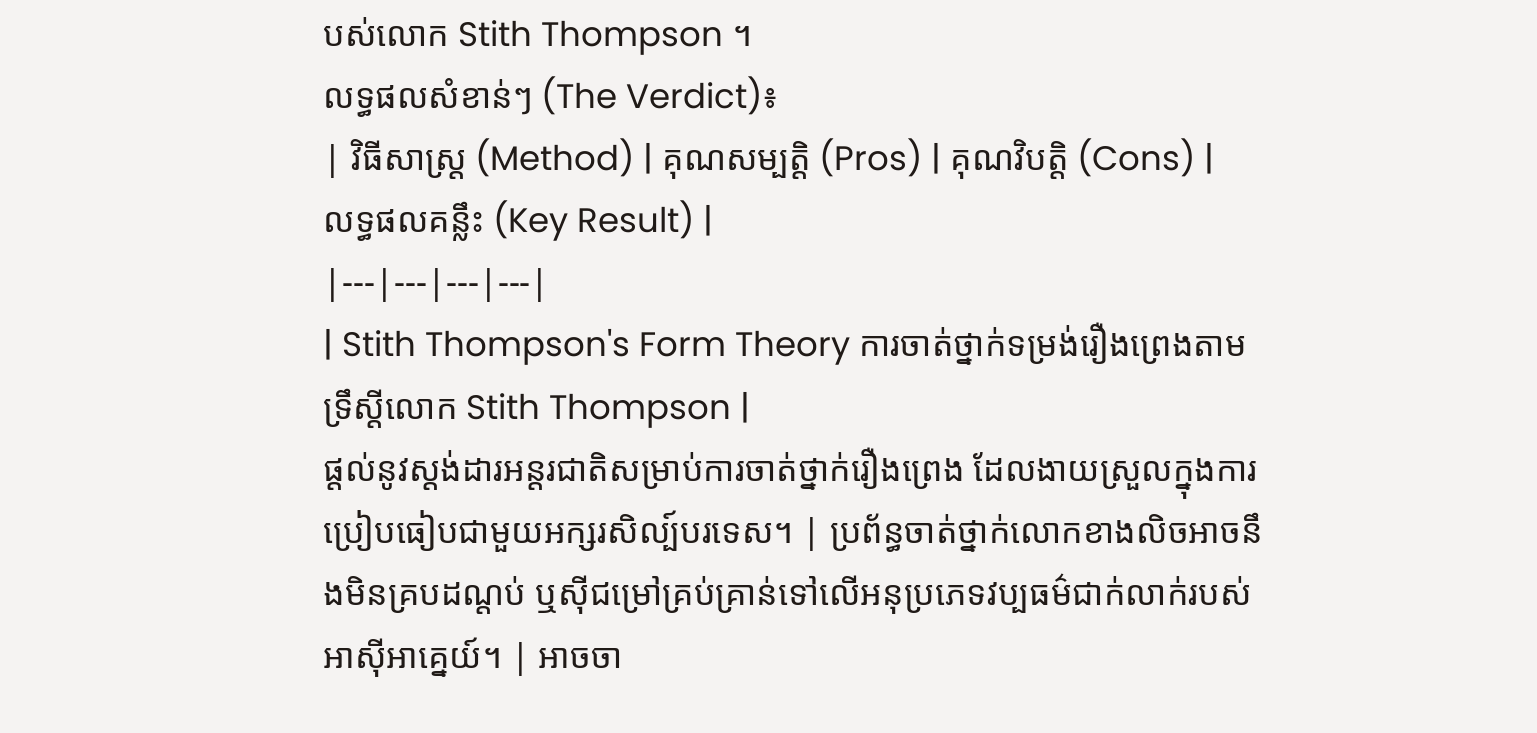បស់លោក Stith Thompson ។
លទ្ធផលសំខាន់ៗ (The Verdict)៖
| វិធីសាស្ត្រ (Method) | គុណសម្បត្តិ (Pros) | គុណវិបត្តិ (Cons) | លទ្ធផលគន្លឹះ (Key Result) |
|---|---|---|---|
| Stith Thompson's Form Theory ការចាត់ថ្នាក់ទម្រង់រឿងព្រេងតាមទ្រឹស្តីលោក Stith Thompson |
ផ្តល់នូវស្តង់ដារអន្តរជាតិសម្រាប់ការចាត់ថ្នាក់រឿងព្រេង ដែលងាយស្រួលក្នុងការប្រៀបធៀបជាមួយអក្សរសិល្ប៍បរទេស។ | ប្រព័ន្ធចាត់ថ្នាក់លោកខាងលិចអាចនឹងមិនគ្របដណ្តប់ ឬស៊ីជម្រៅគ្រប់គ្រាន់ទៅលើអនុប្រភេទវប្បធម៌ជាក់លាក់របស់អាស៊ីអាគ្នេយ៍។ | អាចចា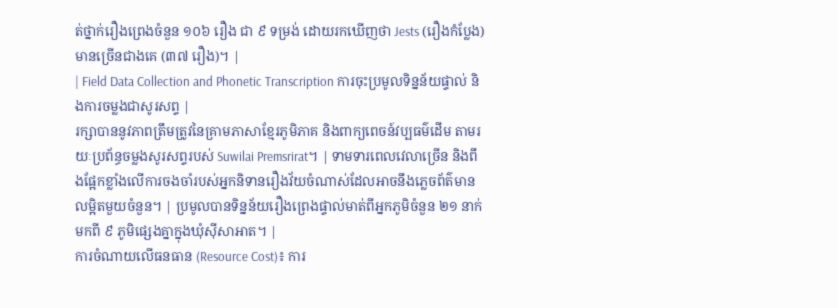ត់ថ្នាក់រឿងព្រេងចំនួន ១០៦ រឿង ជា ៩ ទម្រង់ ដោយរកឃើញថា Jests (រឿងកំប្លែង) មានច្រើនជាងគេ (៣៧ រឿង)។ |
| Field Data Collection and Phonetic Transcription ការចុះប្រមូលទិន្នន័យផ្ទាល់ និងការចម្លងជាសូរសព្ទ |
រក្សាបាននូវភាពត្រឹមត្រូវនៃគ្រាមភាសាខ្មែរភូមិភាគ និងពាក្យពេចន៍វប្បធម៌ដើម តាមរយៈប្រព័ន្ធចម្លងសូរសព្ទរបស់ Suwilai Premsrirat។ | ទាមទារពេលវេលាច្រើន និងពឹងផ្អែកខ្លាំងលើការចងចាំរបស់អ្នកនិទានរឿងវ័យចំណាស់ដែលអាចនឹងភ្លេចព័ត៌មានលម្អិតមួយចំនួន។ | ប្រមូលបានទិន្នន័យរឿងព្រេងផ្ទាល់មាត់ពីអ្នកភូមិចំនួន ២១ នាក់ មកពី ៩ ភូមិផ្សេងគ្នាក្នុងឃុំស៊ីសាអាត។ |
ការចំណាយលើធនធាន (Resource Cost)៖ ការ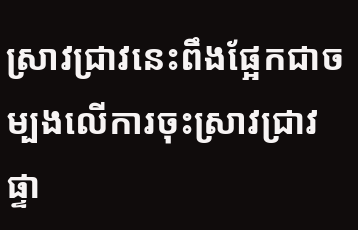ស្រាវជ្រាវនេះពឹងផ្អែកជាចម្បងលើការចុះស្រាវជ្រាវផ្ទា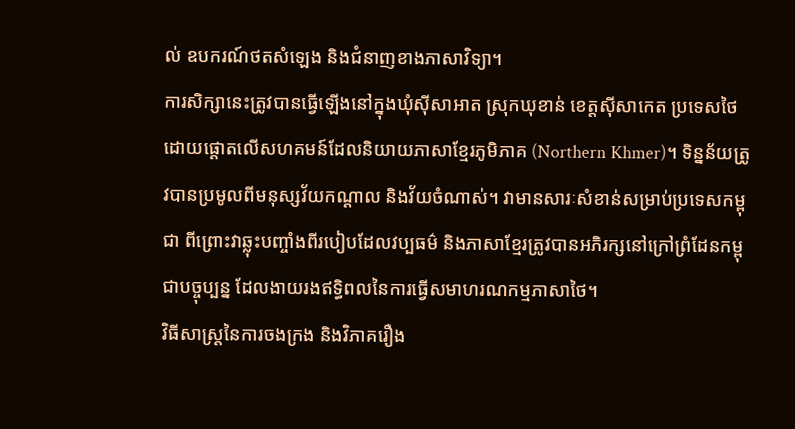ល់ ឧបករណ៍ថតសំឡេង និងជំនាញខាងភាសាវិទ្យា។
ការសិក្សានេះត្រូវបានធ្វើឡើងនៅក្នុងឃុំស៊ីសាអាត ស្រុកឃុខាន់ ខេត្តស៊ីសាកេត ប្រទេសថៃ ដោយផ្តោតលើសហគមន៍ដែលនិយាយភាសាខ្មែរភូមិភាគ (Northern Khmer)។ ទិន្នន័យត្រូវបានប្រមូលពីមនុស្សវ័យកណ្តាល និងវ័យចំណាស់។ វាមានសារៈសំខាន់សម្រាប់ប្រទេសកម្ពុជា ពីព្រោះវាឆ្លុះបញ្ចាំងពីរបៀបដែលវប្បធម៌ និងភាសាខ្មែរត្រូវបានអភិរក្សនៅក្រៅព្រំដែនកម្ពុជាបច្ចុប្បន្ន ដែលងាយរងឥទ្ធិពលនៃការធ្វើសមាហរណកម្មភាសាថៃ។
វិធីសាស្ត្រនៃការចងក្រង និងវិភាគរឿង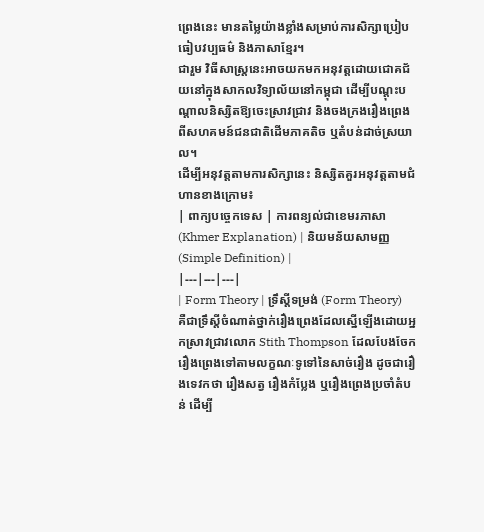ព្រេងនេះ មានតម្លៃយ៉ាងខ្លាំងសម្រាប់ការសិក្សាប្រៀបធៀបវប្បធម៌ និងភាសាខ្មែរ។
ជារួម វិធីសាស្ត្រនេះអាចយកមកអនុវត្តដោយជោគជ័យនៅក្នុងសាកលវិទ្យាល័យនៅកម្ពុជា ដើម្បីបណ្តុះបណ្តាលនិស្សិតឱ្យចេះស្រាវជ្រាវ និងចងក្រងរឿងព្រេងពីសហគមន៍ជនជាតិដើមភាគតិច ឬតំបន់ដាច់ស្រយាល។
ដើម្បីអនុវត្តតាមការសិក្សានេះ និស្សិតគួរអនុវត្តតាមជំហានខាងក្រោម៖
| ពាក្យបច្ចេកទេស | ការពន្យល់ជាខេមរភាសា (Khmer Explanation) | និយមន័យសាមញ្ញ (Simple Definition) |
|---|---|---|
| Form Theory | ទ្រឹស្តីទម្រង់ (Form Theory) គឺជាទ្រឹស្តីចំណាត់ថ្នាក់រឿងព្រេងដែលស្នើឡើងដោយអ្នកស្រាវជ្រាវលោក Stith Thompson ដែលបែងចែករឿងព្រេងទៅតាមលក្ខណៈទូទៅនៃសាច់រឿង ដូចជារឿងទេវកថា រឿងសត្វ រឿងកំប្លែង ឬរឿងព្រេងប្រចាំតំបន់ ដើម្បី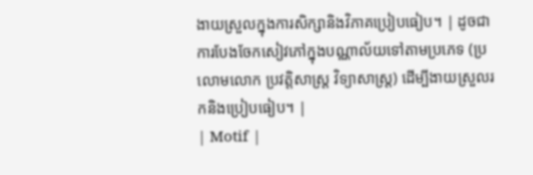ងាយស្រួលក្នុងការសិក្សានិងវិភាគប្រៀបធៀប។ | ដូចជាការបែងចែកសៀវភៅក្នុងបណ្ណាល័យទៅតាមប្រភេទ (ប្រលោមលោក ប្រវត្តិសាស្ត្រ វិទ្យាសាស្ត្រ) ដើម្បីងាយស្រួលរកនិងប្រៀបធៀប។ |
| Motif |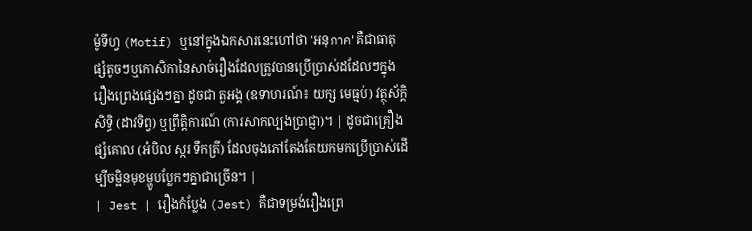ម៉ូទីហ្វ (Motif) ឬនៅក្នុងឯកសារនេះហៅថា 'អនុภาค' គឺជាធាតុផ្សំតូចៗឬកោសិកានៃសាច់រឿងដែលត្រូវបានប្រើប្រាស់ដដែលៗក្នុងរឿងព្រេងផ្សេងៗគ្នា ដូចជា តួអង្គ (ឧទាហរណ៍៖ យក្ស មេធ្មប់) វត្ថុស័ក្តិសិទ្ធិ (ដាវទិព្វ) ឬព្រឹត្តិការណ៍ (ការសាកល្បងប្រាជ្ញា)។ | ដូចជាគ្រឿងផ្សំគោល (អំបិល ស្ករ ទឹកត្រី) ដែលចុងភៅតែងតែយកមកប្រើប្រាស់ដើម្បីចម្អិនមុខម្ហូបប្លែកៗគ្នាជាច្រើន។ |
| Jest | រឿងកំប្លែង (Jest) គឺជាទម្រង់រឿងព្រេ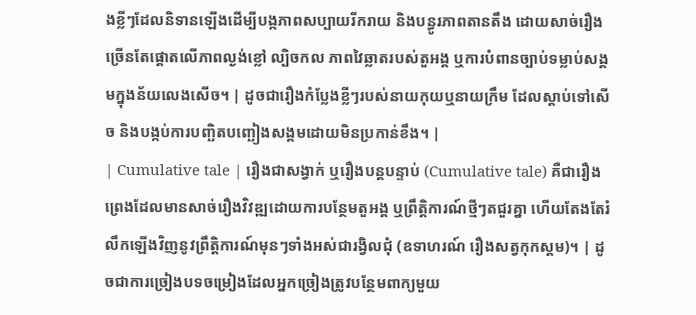ងខ្លីៗដែលនិទានឡើងដើម្បីបង្កភាពសប្បាយរីករាយ និងបន្ធូរភាពតានតឹង ដោយសាច់រឿងច្រើនតែផ្តោតលើភាពល្ងង់ខ្លៅ ល្បិចកល ភាពវៃឆ្លាតរបស់តួអង្គ ឬការបំពានច្បាប់ទម្លាប់សង្គមក្នុងន័យលេងសើច។ | ដូចជារឿងកំប្លែងខ្លីៗរបស់នាយកុយឬនាយក្រឹម ដែលស្តាប់ទៅសើច និងបង្កប់ការបញ្ឆិតបញ្ឆៀងសង្គមដោយមិនប្រកាន់ខឹង។ |
| Cumulative tale | រឿងជាសង្វាក់ ឬរឿងបន្តបន្ទាប់ (Cumulative tale) គឺជារឿងព្រេងដែលមានសាច់រឿងវិវឌ្ឍដោយការបន្ថែមតួអង្គ ឬព្រឹត្តិការណ៍ថ្មីៗតជួរគ្នា ហើយតែងតែរំលឹកឡើងវិញនូវព្រឹត្តិការណ៍មុនៗទាំងអស់ជារង្វិលជុំ (ឧទាហរណ៍ រឿងសត្វកុកស្គម)។ | ដូចជាការច្រៀងបទចម្រៀងដែលអ្នកច្រៀងត្រូវបន្ថែមពាក្យមួយ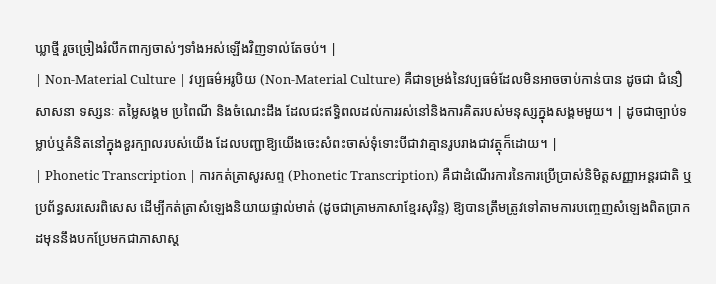ឃ្លាថ្មី រួចច្រៀងរំលឹកពាក្យចាស់ៗទាំងអស់ឡើងវិញទាល់តែចប់។ |
| Non-Material Culture | វប្បធម៌អរូបិយ (Non-Material Culture) គឺជាទម្រង់នៃវប្បធម៌ដែលមិនអាចចាប់កាន់បាន ដូចជា ជំនឿ សាសនា ទស្សនៈ តម្លៃសង្គម ប្រពៃណី និងចំណេះដឹង ដែលជះឥទ្ធិពលដល់ការរស់នៅនិងការគិតរបស់មនុស្សក្នុងសង្គមមួយ។ | ដូចជាច្បាប់ទម្លាប់ឬគំនិតនៅក្នុងខួរក្បាលរបស់យើង ដែលបញ្ជាឱ្យយើងចេះសំពះចាស់ទុំទោះបីជាវាគ្មានរូបរាងជាវត្ថុក៏ដោយ។ |
| Phonetic Transcription | ការកត់ត្រាសូរសព្ទ (Phonetic Transcription) គឺជាដំណើរការនៃការប្រើប្រាស់និមិត្តសញ្ញាអន្តរជាតិ ឬប្រព័ន្ធសរសេរពិសេស ដើម្បីកត់ត្រាសំឡេងនិយាយផ្ទាល់មាត់ (ដូចជាគ្រាមភាសាខ្មែរសុរិន្ទ) ឱ្យបានត្រឹមត្រូវទៅតាមការបញ្ចេញសំឡេងពិតប្រាកដមុននឹងបកប្រែមកជាភាសាស្ត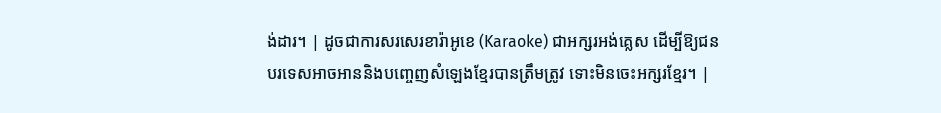ង់ដារ។ | ដូចជាការសរសេរខារ៉ាអូខេ (Karaoke) ជាអក្សរអង់គ្លេស ដើម្បីឱ្យជនបរទេសអាចអាននិងបញ្ចេញសំឡេងខ្មែរបានត្រឹមត្រូវ ទោះមិនចេះអក្សរខ្មែរ។ |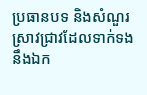ប្រធានបទ និងសំណួរស្រាវជ្រាវដែលទាក់ទងនឹងឯក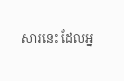សារនេះ ដែលអ្ន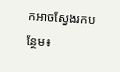កអាចស្វែងរកបន្ថែម៖